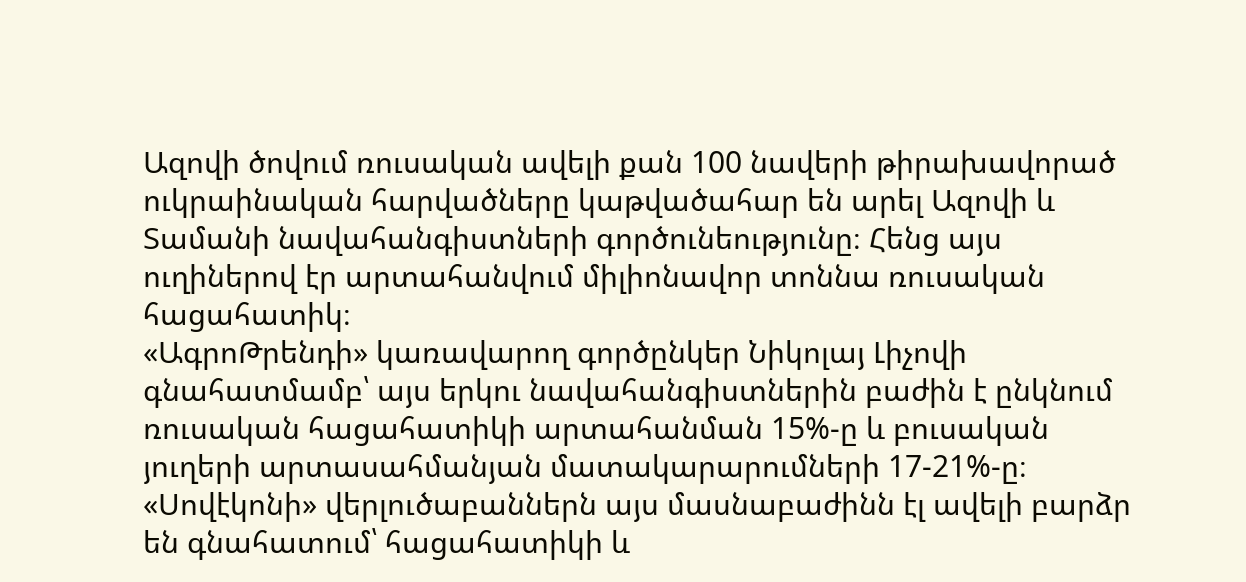Ազովի ծովում ռուսական ավելի քան 100 նավերի թիրախավորած ուկրաինական հարվածները կաթվածահար են արել Ազովի և Տամանի նավահանգիստների գործունեությունը։ Հենց այս ուղիներով էր արտահանվում միլիոնավոր տոննա ռուսական հացահատիկ։
«ԱգրոԹրենդի» կառավարող գործընկեր Նիկոլայ Լիչովի գնահատմամբ՝ այս երկու նավահանգիստներին բաժին է ընկնում ռուսական հացահատիկի արտահանման 15%-ը և բուսական յուղերի արտասահմանյան մատակարարումների 17-21%-ը։ «Սովէկոնի» վերլուծաբաններն այս մասնաբաժինն էլ ավելի բարձր են գնահատում՝ հացահատիկի և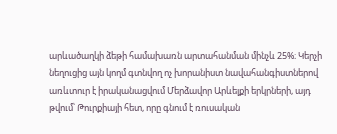արևածաղկի ձեթի համախառն արտահանման մինչև 25%։ Կերչի նեղուցից այն կողմ գտնվող ոչ խորանիստ նավահանգիստներով առևտուր է իրականացվում Մերձավոր Արևելքի երկրների, այդ թվում՝ Թուրքիայի հետ, որը գնում է ռուսական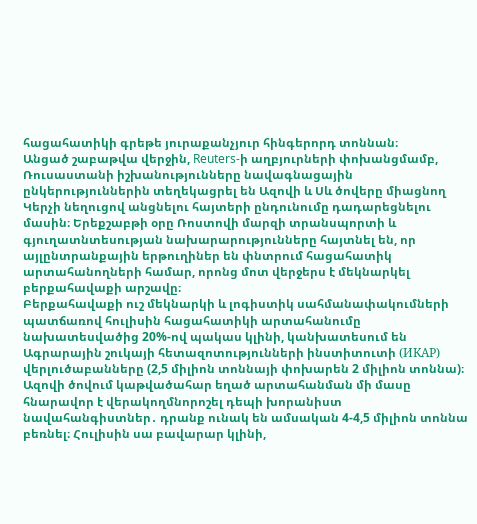հացահատիկի գրեթե յուրաքանչյուր հինգերորդ տոննան։
Անցած շաբաթվա վերջին, Reuters-ի աղբյուրների փոխանցմամբ, Ռուսաստանի իշխանությունները նավագնացային ընկերություններին տեղեկացրել են Ազովի և Սև ծովերը միացնող Կերչի նեղուցով անցնելու հայտերի ընդունումը դադարեցնելու մասին։ Երեքշաբթի օրը Ռոստովի մարզի տրանսպորտի և գյուղատնտեսության նախարարությունները հայտնել են, որ այլընտրանքային երթուղիներ են փնտրում հացահատիկ արտահանողների համար, որոնց մոտ վերջերս է մեկնարկել բերքահավաքի արշավը։
Բերքահավաքի ուշ մեկնարկի և լոգիստիկ սահմանափակումների պատճառով հուլիսին հացահատիկի արտահանումը նախատեսվածից 20%-ով պակաս կլինի, կանխատեսում են Ագրարային շուկայի հետազոտությունների ինստիտուտի (ИКАР) վերլուծաբանները (2,5 միլիոն տոննայի փոխարեն 2 միլիոն տոննա)։ Ազովի ծովում կաթվածահար եղած արտահանման մի մասը հնարավոր է վերակողմնորոշել դեպի խորանիստ նավահանգիստներ․ դրանք ունակ են ամսական 4-4,5 միլիոն տոննա բեռնել։ Հուլիսին սա բավարար կլինի,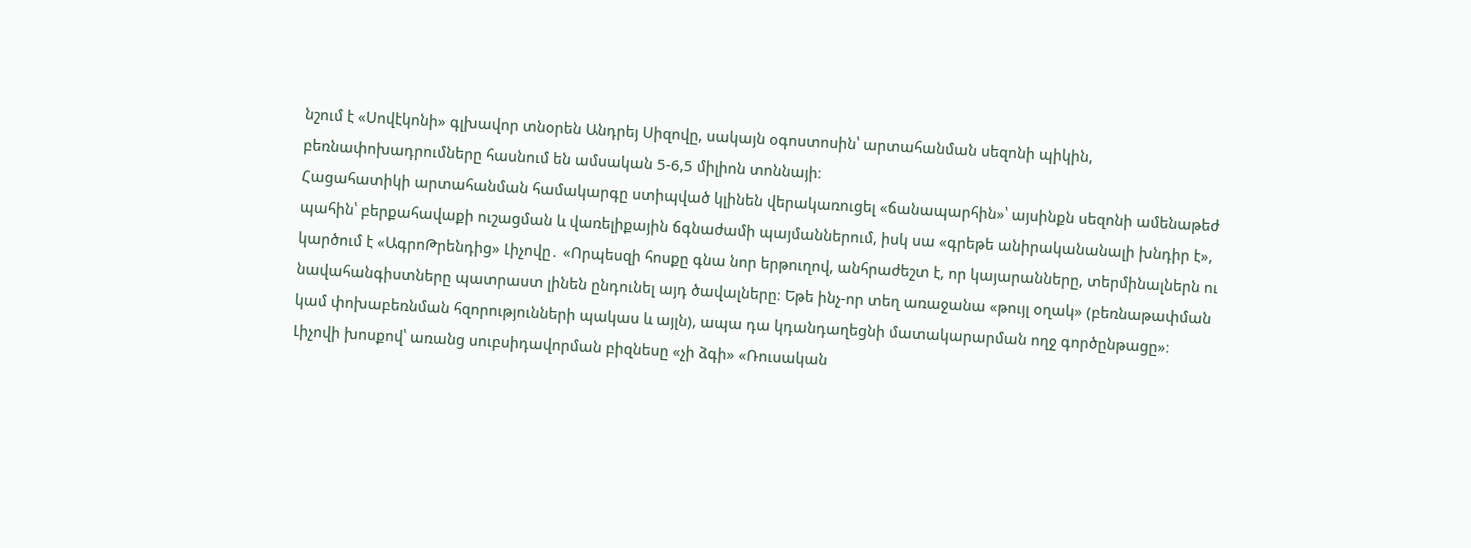նշում է «Սովէկոնի» գլխավոր տնօրեն Անդրեյ Սիզովը, սակայն օգոստոսին՝ արտահանման սեզոնի պիկին, բեռնափոխադրումները հասնում են ամսական 5-6,5 միլիոն տոննայի։
Հացահատիկի արտահանման համակարգը ստիպված կլինեն վերակառուցել «ճանապարհին»՝ այսինքն սեզոնի ամենաթեժ պահին՝ բերքահավաքի ուշացման և վառելիքային ճգնաժամի պայմաններում, իսկ սա «գրեթե անիրականանալի խնդիր է», կարծում է «ԱգրոԹրենդից» Լիչովը․ «Որպեսզի հոսքը գնա նոր երթուղով, անհրաժեշտ է, որ կայարանները, տերմինալներն ու նավահանգիստները պատրաստ լինեն ընդունել այդ ծավալները։ Եթե ինչ-որ տեղ առաջանա «թույլ օղակ» (բեռնաթափման կամ փոխաբեռնման հզորությունների պակաս և այլն), ապա դա կդանդաղեցնի մատակարարման ողջ գործընթացը»։
Լիչովի խոսքով՝ առանց սուբսիդավորման բիզնեսը «չի ձգի» «Ռուսական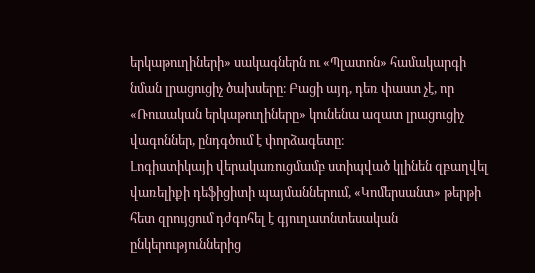երկաթուղիների» սակագներն ու «Պլատոն» համակարգի նման լրացուցիչ ծախսերը։ Բացի այդ, դեռ փաստ չէ, որ «Ռուսական երկաթուղիները» կունենա ազատ լրացուցիչ վագոններ, ընդգծում է փորձագետը։
Լոգիստիկայի վերակառուցմամբ ստիպված կլինեն զբաղվել վառելիքի դեֆիցիտի պայմաններում, «Կոմերսանտ» թերթի հետ զրույցում դժգոհել է գյուղատնտեսական ընկերություններից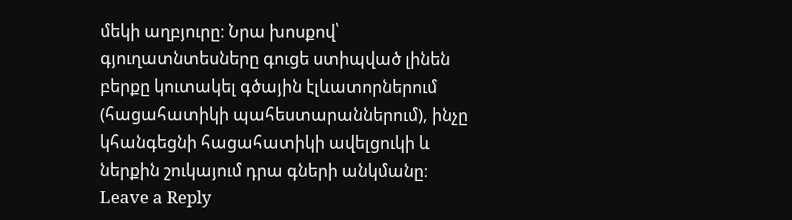մեկի աղբյուրը։ Նրա խոսքով՝ գյուղատնտեսները գուցե ստիպված լինեն բերքը կուտակել գծային էլևատորներում (հացահատիկի պահեստարաններում), ինչը կհանգեցնի հացահատիկի ավելցուկի և ներքին շուկայում դրա գների անկմանը։
Leave a Reply